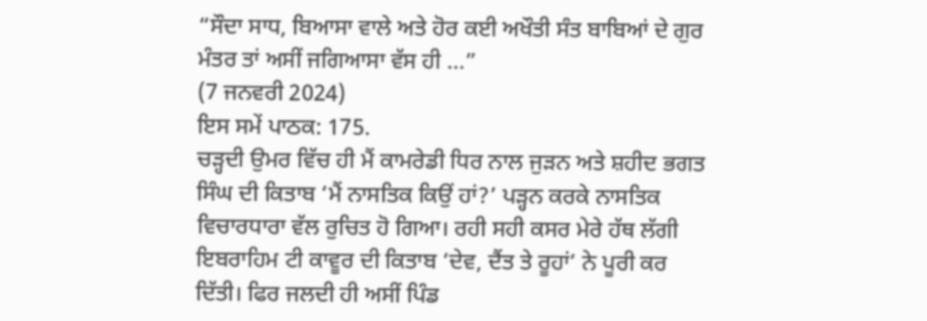“ਸੌਦਾ ਸਾਧ, ਬਿਆਸਾ ਵਾਲੇ ਅਤੇ ਹੋਰ ਕਈ ਅਖੌਤੀ ਸੰਤ ਬਾਬਿਆਂ ਦੇ ਗੁਰ ਮੰਤਰ ਤਾਂ ਅਸੀਂ ਜਗਿਆਸਾ ਵੱਸ ਹੀ ...”
(7 ਜਨਵਰੀ 2024)
ਇਸ ਸਮੇਂ ਪਾਠਕ: 175.
ਚੜ੍ਹਦੀ ਉਮਰ ਵਿੱਚ ਹੀ ਮੈਂ ਕਾਮਰੇਡੀ ਧਿਰ ਨਾਲ ਜੁੜਨ ਅਤੇ ਸ਼ਹੀਦ ਭਗਤ ਸਿੰਘ ਦੀ ਕਿਤਾਬ ‘ਮੈਂ ਨਾਸਤਿਕ ਕਿਉਂ ਹਾਂ?’ ਪੜ੍ਹਨ ਕਰਕੇ ਨਾਸਤਿਕ ਵਿਚਾਰਧਾਰਾ ਵੱਲ ਰੁਚਿਤ ਹੋ ਗਿਆ। ਰਹੀ ਸਹੀ ਕਸਰ ਮੇਰੇ ਹੱਥ ਲੱਗੀ ਇਬਰਾਹਿਮ ਟੀ ਕਾਵੂਰ ਦੀ ਕਿਤਾਬ ‘ਦੇਵ, ਦੈਂਤ ਤੇ ਰੂਹਾਂ’ ਨੇ ਪੂਰੀ ਕਰ ਦਿੱਤੀ। ਫਿਰ ਜਲਦੀ ਹੀ ਅਸੀਂ ਪਿੰਡ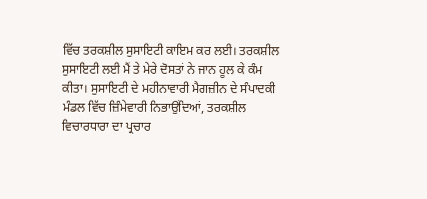ਵਿੱਚ ਤਰਕਸ਼ੀਲ ਸੁਸਾਇਟੀ ਕਾਇਮ ਕਰ ਲਈ। ਤਰਕਸ਼ੀਲ ਸੁਸਾਇਟੀ ਲਈ ਮੈਂ ਤੇ ਮੇਰੇ ਦੋਸਤਾਂ ਨੇ ਜਾਨ ਹੂਲ ਕੇ ਕੰਮ ਕੀਤਾ। ਸੁਸਾਇਟੀ ਦੇ ਮਹੀਨਾਵਾਰੀ ਮੈਗਜ਼ੀਨ ਦੇ ਸੰਪਾਦਕੀ ਮੰਡਲ ਵਿੱਚ ਜ਼ਿੰਮੇਵਾਰੀ ਨਿਭਾਉਂਦਿਆਂ, ਤਰਕਸ਼ੀਲ ਵਿਚਾਰਧਾਰਾ ਦਾ ਪ੍ਰਚਾਰ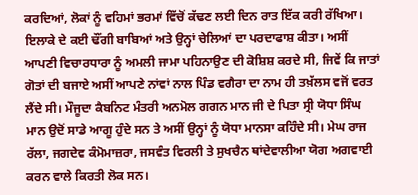ਕਰਦਿਆਂ, ਲੋਕਾਂ ਨੂੰ ਵਹਿਮਾਂ ਭਰਮਾਂ ਵਿੱਚੋਂ ਕੱਢਣ ਲਈ ਦਿਨ ਰਾਤ ਇੱਕ ਕਰੀ ਰੱਖਿਆ। ਇਲਾਕੇ ਦੇ ਕਈ ਢੌਂਗੀ ਬਾਬਿਆਂ ਅਤੇ ਉਨ੍ਹਾਂ ਚੇਲਿਆਂ ਦਾ ਪਰਦਾਫਾਸ਼ ਕੀਤਾ। ਅਸੀਂ ਆਪਣੀ ਵਿਚਾਰਧਾਰਾ ਨੂੰ ਅਮਲੀ ਜਾਮਾ ਪਹਿਨਾਉਣ ਦੀ ਕੋਸ਼ਿਸ਼ ਕਰਦੇ ਸੀ, ਜਿਵੇਂ ਕਿ ਜਾਤਾਂ ਗੋਤਾਂ ਦੀ ਬਜਾਏ ਅਸੀਂ ਆਪਣੇ ਨਾਂਵਾਂ ਨਾਲ ਪਿੰਡ ਵਗੈਰਾ ਦਾ ਨਾਮ ਹੀ ਤਖ਼ੱਲਸ ਵਜੋਂ ਵਰਤ ਲੈਂਦੇ ਸੀ। ਮੌਜੂਦਾ ਕੈਬਨਿਟ ਮੰਤਰੀ ਅਨਮੋਲ ਗਗਨ ਮਾਨ ਜੀ ਦੇ ਪਿਤਾ ਸ੍ਰੀ ਯੋਧਾ ਸਿੰਘ ਮਾਨ ਉਦੋਂ ਸਾਡੇ ਆਗੂ ਹੁੰਦੇ ਸਨ ਤੇ ਅਸੀਂ ਉਨ੍ਹਾਂ ਨੂੰ ਯੋਧਾ ਮਾਨਸਾ ਕਹਿੰਦੇ ਸੀ। ਮੇਘ ਰਾਜ ਰੱਲਾ, ਜਗਦੇਵ ਕੰਮੋਮਾਜ਼ਰਾ, ਜਸਵੰਤ ਵਿਰਲੀ ਤੇ ਸੁਖਚੈਨ ਥਾਂਦੇਵਾਲੀਆ ਯੋਗ ਅਗਵਾਈ ਕਰਨ ਵਾਲੇ ਕਿਰਤੀ ਲੋਕ ਸਨ।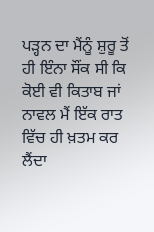ਪੜ੍ਹਨ ਦਾ ਮੈਂਨੂੰ ਸ਼ੁਰੂ ਤੋਂ ਹੀ ਇੰਨਾ ਸੌਂਕ ਸੀ ਕਿ ਕੋਈ ਵੀ ਕਿਤਾਬ ਜਾਂ ਨਾਵਲ ਮੈਂ ਇੱਕ ਰਾਤ ਵਿੱਚ ਹੀ ਖ਼ਤਮ ਕਰ ਲੈਂਦਾ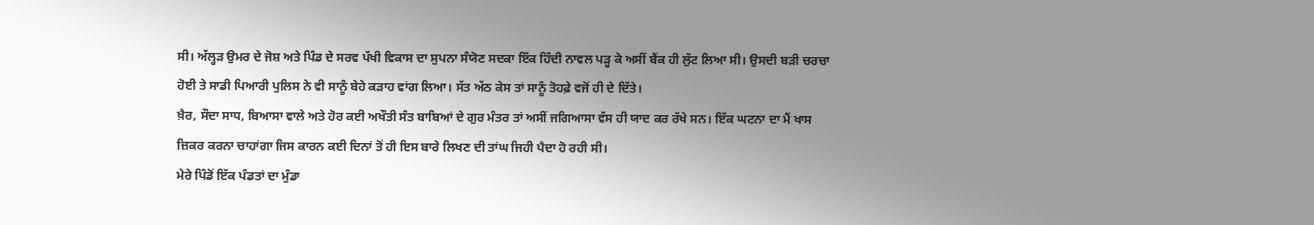ਸੀ। ਅੱਲ੍ਹੜ ਉਮਰ ਦੇ ਜੋਸ਼ ਅਤੇ ਪਿੰਡ ਦੇ ਸਰਵ ਪੱਖੀ ਵਿਕਾਸ ਦਾ ਸੁਪਨਾ ਸੰਯੋਣ ਸਦਕਾ ਇੱਕ ਹਿੰਦੀ ਨਾਵਲ ਪੜ੍ਹ ਕੇ ਅਸੀਂ ਬੈਂਕ ਹੀ ਲੁੱਟ ਲਿਆ ਸੀ। ਉਸਦੀ ਬੜੀ ਚਰਚਾ ਹੋਈ ਤੇ ਸਾਡੀ ਪਿਆਰੀ ਪੁਲਿਸ ਨੇ ਵੀ ਸਾਨੂੰ ਬੇਹੇ ਕੜਾਹ ਵਾਂਗ ਲਿਆ। ਸੱਤ ਅੱਠ ਕੇਸ ਤਾਂ ਸਾਨੂੰ ਤੋਹਫ਼ੇ ਵਜੋਂ ਹੀ ਦੇ ਦਿੱਤੇ।
ਖ਼ੈਰ, ਸੌਦਾ ਸਾਧ, ਬਿਆਸਾ ਵਾਲੇ ਅਤੇ ਹੋਰ ਕਈ ਅਖੌਤੀ ਸੰਤ ਬਾਬਿਆਂ ਦੇ ਗੁਰ ਮੰਤਰ ਤਾਂ ਅਸੀਂ ਜਗਿਆਸਾ ਵੱਸ ਹੀ ਯਾਦ ਕਰ ਰੱਖੇ ਸਨ। ਇੱਕ ਘਟਨਾ ਦਾ ਮੈਂ ਖਾਸ ਜ਼ਿਕਰ ਕਰਨਾ ਚਾਹਾਂਗਾ ਜਿਸ ਕਾਰਨ ਕਈ ਦਿਨਾਂ ਤੋਂ ਹੀ ਇਸ ਬਾਰੇ ਲਿਖਣ ਦੀ ਤਾਂਘ ਜਿਹੀ ਪੈਦਾ ਹੋ ਰਹੀ ਸੀ।
ਮੇਰੇ ਪਿੰਡੋਂ ਇੱਕ ਪੰਡਤਾਂ ਦਾ ਮੁੰਡਾ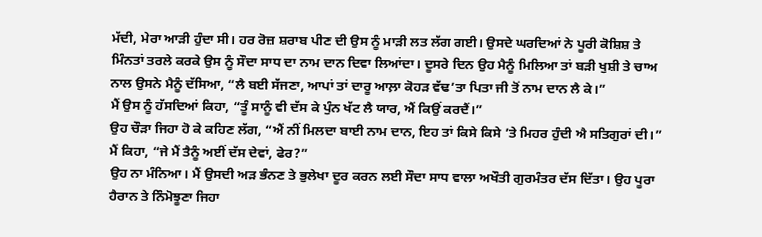ਮੱਦੀ, ਮੇਰਾ ਆੜੀ ਹੁੰਦਾ ਸੀ। ਹਰ ਰੋਜ਼ ਸ਼ਰਾਬ ਪੀਣ ਦੀ ਉਸ ਨੂੰ ਮਾੜੀ ਲਤ ਲੱਗ ਗਈ। ਉਸਦੇ ਘਰਦਿਆਂ ਨੇ ਪੂਰੀ ਕੋਸ਼ਿਸ਼ ਤੇ ਮਿੰਨਤਾਂ ਤਰਲੇ ਕਰਕੇ ਉਸ ਨੂੰ ਸੌਦਾ ਸਾਧ ਦਾ ਨਾਮ ਦਾਨ ਦਿਵਾ ਲਿਆਂਦਾ। ਦੂਸਰੇ ਦਿਨ ਉਹ ਮੈਨੂੰ ਮਿਲਿਆ ਤਾਂ ਬੜੀ ਖੁਸ਼ੀ ਤੇ ਚਾਅ ਨਾਲ ਉਸਨੇ ਮੈਨੂੰ ਦੱਸਿਆ, “ਲੈ ਬਈ ਸੱਜਣਾ, ਆਪਾਂ ਤਾਂ ਦਾਰੂ ਆਲ਼ਾ ਕੋਹੜ ਵੱਢ’ਤਾ ਪਿਤਾ ਜੀ ਤੋਂ ਨਾਮ ਦਾਨ ਲੈ ਕੇ।”
ਮੈਂ ਉਸ ਨੂੰ ਹੱਸਦਿਆਂ ਕਿਹਾ, “ਤੂੰ ਸਾਨੂੰ ਵੀ ਦੱਸ ਕੇ ਪੁੰਨ ਖੱਟ ਲੈ ਯਾਰ, ਐਂ ਕਿਉਂ ਕਰਦੈਂ।”
ਉਹ ਚੌੜਾ ਜਿਹਾ ਹੋ ਕੇ ਕਹਿਣ ਲੱਗ, “ਐਂ ਨੀਂ ਮਿਲਦਾ ਬਾਈ ਨਾਮ ਦਾਨ, ਇਹ ਤਾਂ ਕਿਸੇ ਕਿਸੇ ’ਤੇ ਮਿਹਰ ਹੁੰਦੀ ਐ ਸਤਿਗੁਰਾਂ ਦੀ।”
ਮੈਂ ਕਿਹਾ, “ਜੇ ਮੈਂ ਤੈਨੂੰ ਅਈਂ ਦੱਸ ਦੇਵਾਂ, ਫੇਰ?”
ਉਹ ਨਾ ਮੰਨਿਆ। ਮੈਂ ਉਸਦੀ ਅੜ ਭੰਨਣ ਤੇ ਭੁਲੇਖਾ ਦੂਰ ਕਰਨ ਲਈ ਸੌਦਾ ਸਾਧ ਵਾਲਾ ਅਖੌਤੀ ਗੁਰਮੰਤਰ ਦੱਸ ਦਿੱਤਾ। ਉਹ ਪੂਰਾ ਹੈਰਾਨ ਤੇ ਨਿੰਮੋਝੂਣਾ ਜਿਹਾ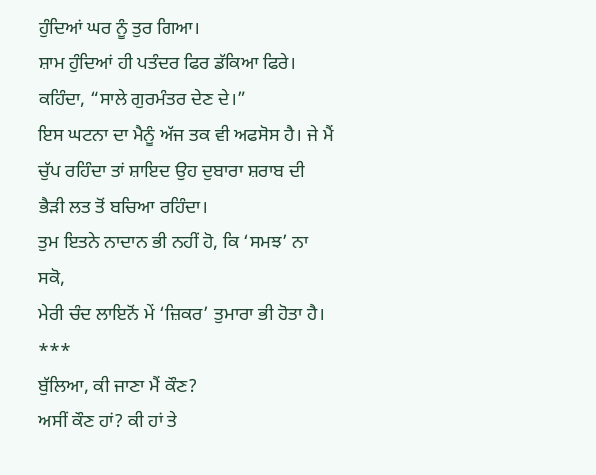ਹੁੰਦਿਆਂ ਘਰ ਨੂੰ ਤੁਰ ਗਿਆ।
ਸ਼ਾਮ ਹੁੰਦਿਆਂ ਹੀ ਪਤੰਦਰ ਫਿਰ ਡੱਕਿਆ ਫਿਰੇ। ਕਹਿੰਦਾ, “ਸਾਲੇ ਗੁਰਮੰਤਰ ਦੇਣ ਦੇ।”
ਇਸ ਘਟਨਾ ਦਾ ਮੈਨੂੰ ਅੱਜ ਤਕ ਵੀ ਅਫਸੋਸ ਹੈ। ਜੇ ਮੈਂ ਚੁੱਪ ਰਹਿੰਦਾ ਤਾਂ ਸ਼ਾਇਦ ਉਹ ਦੁਬਾਰਾ ਸ਼ਰਾਬ ਦੀ ਭੈੜੀ ਲਤ ਤੋਂ ਬਚਿਆ ਰਹਿੰਦਾ।
ਤੁਮ ਇਤਨੇ ਨਾਦਾਨ ਭੀ ਨਹੀਂ ਹੋ, ਕਿ ‘ਸਮਝ’ ਨਾ ਸਕੋ,
ਮੇਰੀ ਚੰਦ ਲਾਇਨੋਂ ਮੇਂ ‘ਜ਼ਿਕਰ’ ਤੁਮਾਰਾ ਭੀ ਹੋਤਾ ਹੈ।
***
ਬੁੱਲਿਆ, ਕੀ ਜਾਣਾ ਮੈਂ ਕੌਣ?
ਅਸੀਂ ਕੌਣ ਹਾਂ? ਕੀ ਹਾਂ ਤੇ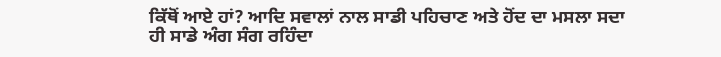ਕਿੱਥੋਂ ਆਏ ਹਾਂ? ਆਦਿ ਸਵਾਲਾਂ ਨਾਲ ਸਾਡੀ ਪਹਿਚਾਣ ਅਤੇ ਹੋਂਦ ਦਾ ਮਸਲਾ ਸਦਾ ਹੀ ਸਾਡੇ ਅੰਗ ਸੰਗ ਰਹਿੰਦਾ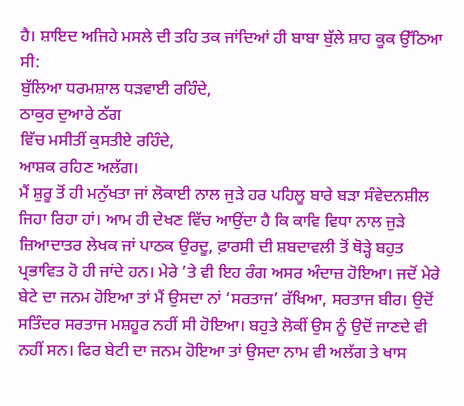ਹੈ। ਸ਼ਾਇਦ ਅਜਿਹੇ ਮਸਲੇ ਦੀ ਤਹਿ ਤਕ ਜਾਂਦਿਆਂ ਹੀ ਬਾਬਾ ਬੁੱਲੇ ਸ਼ਾਹ ਕੂਕ ਉੱਠਿਆ ਸੀ:
ਬੁੱਲਿਆ ਧਰਮਸ਼ਾਲ ਧੜਵਾਈ ਰਹਿੰਦੇ,
ਠਾਕੁਰ ਦੁਆਰੇ ਠੱਗ
ਵਿੱਚ ਮਸੀਤੀਂ ਕੁਸਤੀਏ ਰਹਿੰਦੇ,
ਆਸ਼ਕ ਰਹਿਣ ਅਲੱਗ।
ਮੈਂ ਸ਼ੁਰੂ ਤੋਂ ਹੀ ਮਨੁੱਖਤਾ ਜਾਂ ਲੋਕਾਈ ਨਾਲ ਜੁੜੇ ਹਰ ਪਹਿਲੂ ਬਾਰੇ ਬੜਾ ਸੰਵੇਦਨਸ਼ੀਲ ਜਿਹਾ ਰਿਹਾ ਹਾਂ। ਆਮ ਹੀ ਦੇਖਣ ਵਿੱਚ ਆਉਂਦਾ ਹੈ ਕਿ ਕਾਵਿ ਵਿਧਾ ਨਾਲ ਜੁੜੇ ਜ਼ਿਆਦਾਤਰ ਲੇਖਕ ਜਾਂ ਪਾਠਕ ਉਰਦੂ, ਫ਼ਾਰਸੀ ਦੀ ਸ਼ਬਦਾਵਲੀ ਤੋਂ ਥੋੜ੍ਹੇ ਬਹੁਤ ਪ੍ਰਭਾਵਿਤ ਹੋ ਹੀ ਜਾਂਦੇ ਹਨ। ਮੇਰੇ ’ਤੇ ਵੀ ਇਹ ਰੰਗ ਅਸਰ ਅੰਦਾਜ਼ ਹੋਇਆ। ਜਦੋਂ ਮੇਰੇ ਬੇਟੇ ਦਾ ਜਨਮ ਹੋਇਆ ਤਾਂ ਮੈਂ ਉਸਦਾ ਨਾਂ ‘ਸਰਤਾਜ’ ਰੱਖਿਆ, ਸਰਤਾਜ ਬੀਰ। ਉਦੋਂ ਸਤਿੰਦਰ ਸਰਤਾਜ ਮਸ਼ਹੂਰ ਨਹੀਂ ਸੀ ਹੋਇਆ। ਬਹੁਤੇ ਲੋਕੀਂ ਉਸ ਨੂੰ ਉਦੋਂ ਜਾਣਦੇ ਵੀ ਨਹੀਂ ਸਨ। ਫਿਰ ਬੇਟੀ ਦਾ ਜਨਮ ਹੋਇਆ ਤਾਂ ਉਸਦਾ ਨਾਮ ਵੀ ਅਲੱਗ ਤੇ ਖਾਸ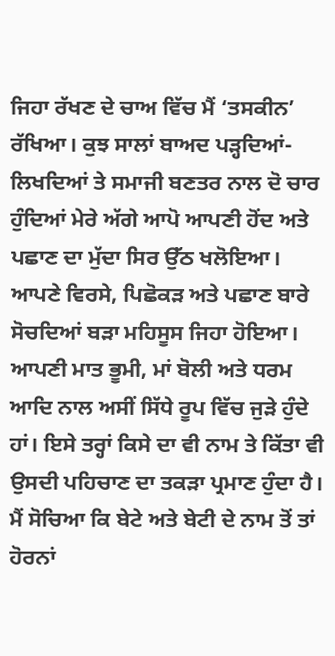ਜਿਹਾ ਰੱਖਣ ਦੇ ਚਾਅ ਵਿੱਚ ਮੈਂ ‘ਤਸਕੀਨ’ ਰੱਖਿਆ। ਕੁਝ ਸਾਲਾਂ ਬਾਅਦ ਪੜ੍ਹਦਿਆਂ-ਲਿਖਦਿਆਂ ਤੇ ਸਮਾਜੀ ਬਣਤਰ ਨਾਲ ਦੋ ਚਾਰ ਹੁੰਦਿਆਂ ਮੇਰੇ ਅੱਗੇ ਆਪੋ ਆਪਣੀ ਹੋਂਦ ਅਤੇ ਪਛਾਣ ਦਾ ਮੁੱਦਾ ਸਿਰ ਉੱਠ ਖਲੋਇਆ। ਆਪਣੇ ਵਿਰਸੇ, ਪਿਛੋਕੜ ਅਤੇ ਪਛਾਣ ਬਾਰੇ ਸੋਚਦਿਆਂ ਬੜਾ ਮਹਿਸੂਸ ਜਿਹਾ ਹੋਇਆ। ਆਪਣੀ ਮਾਤ ਭੂਮੀ, ਮਾਂ ਬੋਲੀ ਅਤੇ ਧਰਮ ਆਦਿ ਨਾਲ ਅਸੀਂ ਸਿੱਧੇ ਰੂਪ ਵਿੱਚ ਜੁੜੇ ਹੁੰਦੇ ਹਾਂ। ਇਸੇ ਤਰ੍ਹਾਂ ਕਿਸੇ ਦਾ ਵੀ ਨਾਮ ਤੇ ਕਿੱਤਾ ਵੀ ਉਸਦੀ ਪਹਿਚਾਣ ਦਾ ਤਕੜਾ ਪ੍ਰਮਾਣ ਹੁੰਦਾ ਹੈ। ਮੈਂ ਸੋਚਿਆ ਕਿ ਬੇਟੇ ਅਤੇ ਬੇਟੀ ਦੇ ਨਾਮ ਤੋਂ ਤਾਂ ਹੋਰਨਾਂ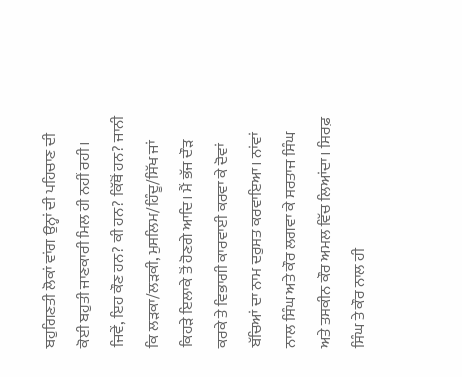ਬਹੁਗਿਣਤੀ ਲੋਕਾਂ ਵਾਂਗ ਉਨ੍ਹਾਂ ਦੀ ਪਹਿਚਾਣ ਦੀ ਕੋਈ ਬਹੁਤੀ ਜਾਣਕਾਰੀ ਮਿਲ ਹੀ ਨਹੀਂ ਰਹੀ। ਜਿਵੇਂ, ਇਹ ਕੌਣ ਹਨ? ਕੀ ਹਨ? ਕਿੱਥੋਂ ਹਨ? ਜਾਨੀ ਕਿ ਲੜਕਾ/ਲੜਕੀ, ਮੁਸਲਿਮ/ਹਿੰਦੂ/ਸਿੱਖ ਜਾਂ ਕਿਹੜੇ ਇਲਾਕੇ ਤੋਂ ਹੋਣਗੇ ਆਦਿ। ਮੈਂ ਭੱਜ ਦੌੜ ਕਰਕੇ ਤੇ ਵਿਭਾਗੀ ਕਾਰਵਾਈ ਕਰਵਾ ਕੇ ਦੋਵਾਂ ਬੱਚਿਆਂ ਦਾ ਨਾਮ ਦਰੁਸਤ ਕਰਵਾਇਆ। ਨਾਂਵਾਂ ਨਾਲ ਸਿੰਘ ਅਤੇ ਕੌਰ ਲਗਵਾ ਕੇ ਸਰਤਾਜ ਸਿੰਘ ਅਤੇ ਤਸਕੀਨ ਕੌਰ ਅਮਲ ਵਿੱਚ ਲਿਆਂਦਾ। ਸਿਰਫ਼ ਸਿੰਘ ਤੇ ਕੌਰ ਨਾਲ ਹੀ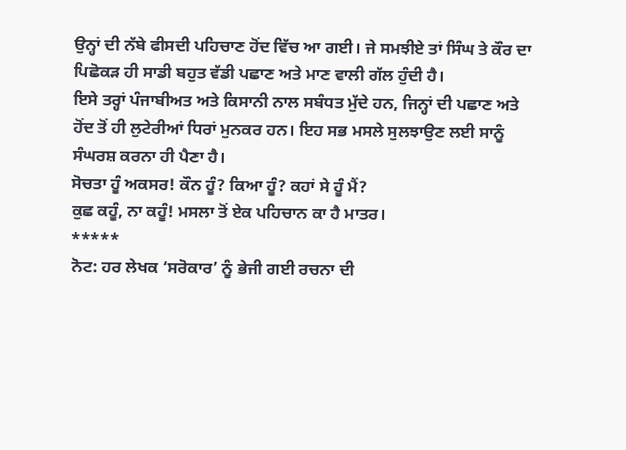ਉਨ੍ਹਾਂ ਦੀ ਨੱਬੇ ਫੀਸਦੀ ਪਹਿਚਾਣ ਹੋਂਦ ਵਿੱਚ ਆ ਗਈ। ਜੇ ਸਮਝੀਏ ਤਾਂ ਸਿੰਘ ਤੇ ਕੌਰ ਦਾ ਪਿਛੋਕੜ ਹੀ ਸਾਡੀ ਬਹੁਤ ਵੱਡੀ ਪਛਾਣ ਅਤੇ ਮਾਣ ਵਾਲੀ ਗੱਲ ਹੁੰਦੀ ਹੈ।
ਇਸੇ ਤਰ੍ਹਾਂ ਪੰਜਾਬੀਅਤ ਅਤੇ ਕਿਸਾਨੀ ਨਾਲ ਸਬੰਧਤ ਮੁੱਦੇ ਹਨ, ਜਿਨ੍ਹਾਂ ਦੀ ਪਛਾਣ ਅਤੇ ਹੋਂਦ ਤੋਂ ਹੀ ਲੁਟੇਰੀਆਂ ਧਿਰਾਂ ਮੁਨਕਰ ਹਨ। ਇਹ ਸਭ ਮਸਲੇ ਸੁਲਝਾਉਣ ਲਈ ਸਾਨੂੰ ਸੰਘਰਸ਼ ਕਰਨਾ ਹੀ ਪੈਣਾ ਹੈ।
ਸੋਚਤਾ ਹੂੰ ਅਕਸਰ! ਕੌਨ ਹੂੰ? ਕਿਆ ਹੂੰ? ਕਹਾਂ ਸੇ ਹੂੰ ਮੈਂ?
ਕੁਛ ਕਹੂੰ, ਨਾ ਕਹੂੰ! ਮਸਲਾ ਤੋਂ ਏਕ ਪਹਿਚਾਨ ਕਾ ਹੈ ਮਾਤਰ।
*****
ਨੋਟ: ਹਰ ਲੇਖਕ ‘ਸਰੋਕਾਰ’ ਨੂੰ ਭੇਜੀ ਗਈ ਰਚਨਾ ਦੀ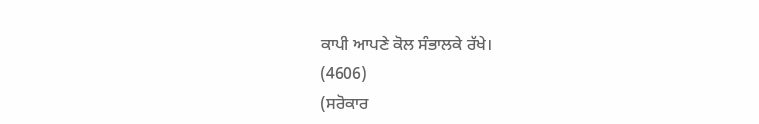ਕਾਪੀ ਆਪਣੇ ਕੋਲ ਸੰਭਾਲਕੇ ਰੱਖੇ।
(4606)
(ਸਰੋਕਾਰ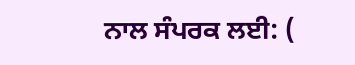ਨਾਲ ਸੰਪਰਕ ਲਈ: (